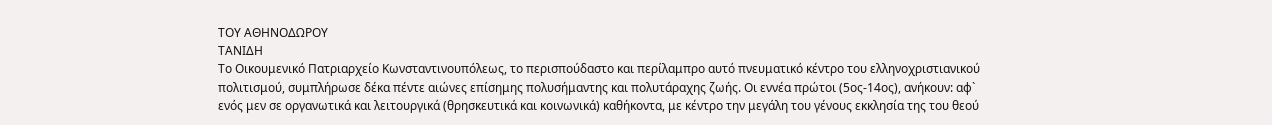ΤΟΥ ΑΘΗΝΟΔΩΡΟΥ
ΤΑΝΙΔΗ
Το Οικουμενικό Πατριαρχείο Κωνσταντινουπόλεως, το περισπούδαστο και περίλαμπρο αυτό πνευματικό κέντρο του ελληνοχριστιανικού πολιτισμού, συμπλήρωσε δέκα πέντε αιώνες επίσημης πολυσήμαντης και πολυτάραχης ζωής. Οι εννέα πρώτοι (5ος-14ος), ανήκουν: αφ` ενός μεν σε οργανωτικά και λειτουργικά (θρησκευτικά και κοινωνικά) καθήκοντα, με κέντρο την μεγάλη του γένους εκκλησία της του θεού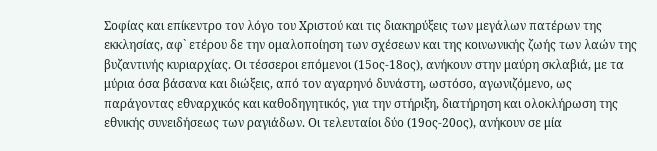Σοφίας και επίκεντρο τον λόγο του Χριστού και τις διακηρύξεις των μεγάλων πατέρων της εκκλησίας, αφ` ετέρου δε την ομαλοποίηση των σχέσεων και της κοινωνικής ζωής των λαών της βυζαντινής κυριαρχίας. Οι τέσσεροι επόμενοι (15ος-18ος), ανήκουν στην μαύρη σκλαβιά, με τα μύρια όσα βάσανα και διώξεις, από τον αγαρηνό δυνάστη, ωστόσο, αγωνιζόμενο, ως παράγοντας εθναρχικός και καθοδηγητικός, για την στήριξη, διατήρηση και ολοκλήρωση της εθνικής συνειδήσεως των ραγιάδων. Οι τελευταίοι δύο (19ος-20ος), ανήκουν σε μία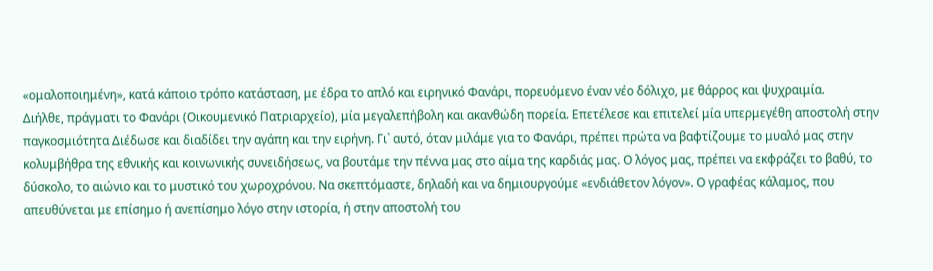«ομαλοποιημένη», κατά κάποιο τρόπο κατάσταση, με έδρα το απλό και ειρηνικό Φανάρι, πορευόμενο έναν νέο δόλιχο, με θάρρος και ψυχραιμία.
Διήλθε, πράγματι το Φανάρι (Οικουμενικό Πατριαρχείο), μία μεγαλεπήβολη και ακανθώδη πορεία. Επετέλεσε και επιτελεί μία υπερμεγέθη αποστολή στην παγκοσμιότητα Διέδωσε και διαδίδει την αγάπη και την ειρήνη. Γι` αυτό, όταν μιλάμε για το Φανάρι, πρέπει πρώτα να βαφτίζουμε το μυαλό μας στην κολυμβήθρα της εθνικής και κοινωνικής συνειδήσεως, να βουτάμε την πέννα μας στο αίμα της καρδιάς μας. Ο λόγος μας, πρέπει να εκφράζει το βαθύ, το δύσκολο, το αιώνιο και το μυστικό του χωροχρόνου. Να σκεπτόμαστε, δηλαδή και να δημιουργούμε «ενδιάθετον λόγον». Ο γραφέας κάλαμος, που απευθύνεται με επίσημο ή ανεπίσημο λόγο στην ιστορία, ή στην αποστολή του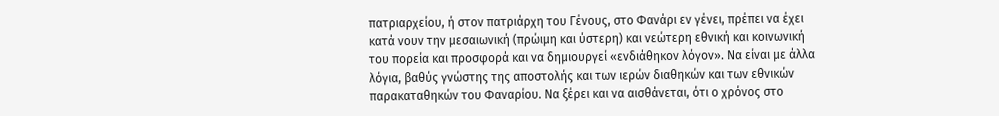πατριαρχείου, ή στον πατριάρχη του Γένους, στο Φανάρι εν γένει, πρέπει να έχει κατά νουν την μεσαιωνική (πρώιμη και ύστερη) και νεώτερη εθνική και κοινωνική του πορεία και προσφορά και να δημιουργεί «ενδιάθηκον λόγον». Να είναι με άλλα λόγια, βαθύς γνώστης της αποστολής και των ιερών διαθηκών και των εθνικών παρακαταθηκών του Φαναρίου. Να ξέρει και να αισθάνεται, ότι ο χρόνος στο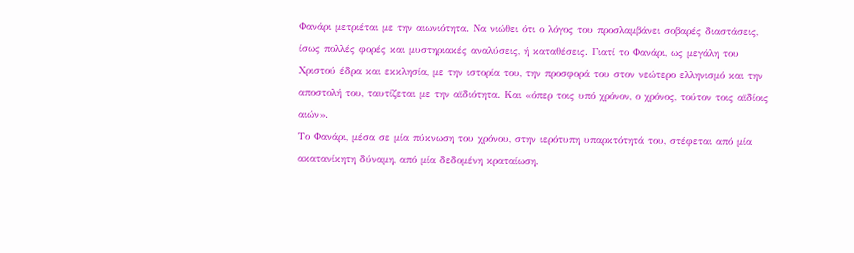Φανάρι μετριέται με την αιωνιότητα. Να νιώθει ότι ο λόγος του προσλαμβάνει σοβαρές διαστάσεις, ίσως πολλές φορές και μυστηριακές αναλύσεις, ή καταθέσεις. Γιατί το Φανάρι, ως μεγάλη του Χριστού έδρα και εκκλησία, με την ιστορία του, την προσφορά του στον νεώτερο ελληνισμό και την αποστολή του, ταυτίζεται με την αϊδιότητα. Και «όπερ τοις υπό χρόνον, ο χρόνος, τούτον τοις αϊδίοις αιών».
Το Φανάρι, μέσα σε μία πύκνωση του χρόνου, στην ιερότυπη υπαρκτότητά του, στέφεται από μία ακατανίκητη δύναμη, από μία δεδομένη κραταίωση.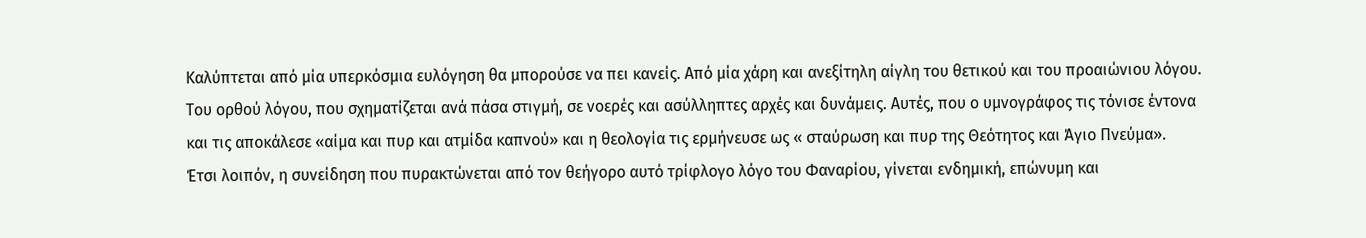Καλύπτεται από μία υπερκόσμια ευλόγηση θα μπορούσε να πει κανείς. Από μία χάρη και ανεξίτηλη αίγλη του θετικού και του προαιώνιου λόγου. Του ορθού λόγου, που σχηματίζεται ανά πάσα στιγμή, σε νοερές και ασύλληπτες αρχές και δυνάμεις. Αυτές, που ο υμνογράφος τις τόνισε έντονα και τις αποκάλεσε «αίμα και πυρ και ατμίδα καπνού» και η θεολογία τις ερμήνευσε ως « σταύρωση και πυρ της Θεότητος και Άγιο Πνεύμα».
Έτσι λοιπόν, η συνείδηση που πυρακτώνεται από τον θεήγορο αυτό τρίφλογο λόγο του Φαναρίου, γίνεται ενδημική, επώνυμη και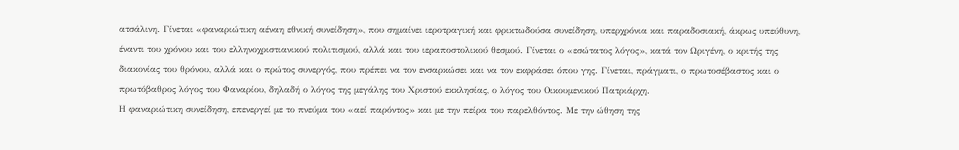ατσάλινη. Γίνεται «φαναριώτικη αέναη εθνική συνείδηση», που σημαίνει ιεροτραγική και φρικτωδούσα συνείδηση, υπερχρόνια και παραδοσιακή, άκρως υπεύθυνη, έναντι του χρόνου και του ελληνοχριστιανικού πολιτισμού, αλλά και του ιεραποστολικού θεσμού. Γίνεται ο «εσώτατος λόγος», κατά τον Ωριγένη, ο κριτής της διακονίας του θρόνου, αλλά και ο πρώτος συνεργός, που πρέπει να τον ενσαρκώσει και να τον εκφράσει όπου γης. Γίνεται, πράγματι, ο πρωτοσέβαστος και ο πρωτόβαθρος λόγος του Φαναρίου, δηλαδή ο λόγος της μεγάλης του Χριστού εκκλησίας, ο λόγος του Οικουμενικού Πατριάρχη.
Η φαναριώτικη συνείδηση, επενεργεί με το πνεύμα του «αεί παρόντος» και με την πείρα του παρελθόντος. Με την ώθηση της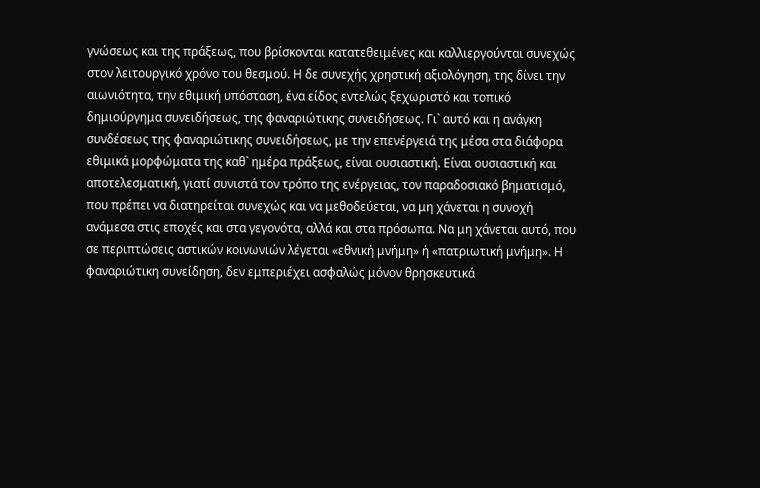γνώσεως και της πράξεως, που βρίσκονται κατατεθειμένες και καλλιεργούνται συνεχώς στον λειτουργικό χρόνο του θεσμού. Η δε συνεχής χρηστική αξιολόγηση, της δίνει την αιωνιότητα, την εθιμική υπόσταση, ένα είδος εντελώς ξεχωριστό και τοπικό δημιούργημα συνειδήσεως, της φαναριώτικης συνειδήσεως. Γι` αυτό και η ανάγκη συνδέσεως της φαναριώτικης συνειδήσεως, με την επενέργειά της μέσα στα διάφορα εθιμικά μορφώματα της καθ` ημέρα πράξεως, είναι ουσιαστική. Είναι ουσιαστική και αποτελεσματική, γιατί συνιστά τον τρόπο της ενέργειας, τον παραδοσιακό βηματισμό, που πρέπει να διατηρείται συνεχώς και να μεθοδεύεται, να μη χάνεται η συνοχή ανάμεσα στις εποχές και στα γεγονότα, αλλά και στα πρόσωπα. Να μη χάνεται αυτό, που σε περιπτώσεις αστικών κοινωνιών λέγεται «εθνική μνήμη» ή «πατριωτική μνήμη». Η φαναριώτικη συνείδηση, δεν εμπεριέχει ασφαλώς μόνον θρησκευτικά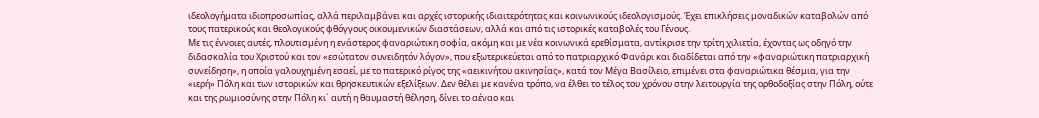ιδεολογήματα ιδιοπροσωπίας, αλλά περιλαμβάνει και αρχές ιστορικής ιδιαιτερότητας και κοινωνικούς ιδεολογισμούς. Έχει επικλήσεις μοναδικών καταβολών από τους πατερικούς και θεολογικούς φθόγγους οικουμενικών διαστάσεων, αλλά και από τις ιστορικές καταβολές του Γένους.
Με τις έννοιες αυτές, πλουτισμένη η ενάστερος φαναριώτικη σοφία, ακόμη και με νέα κοινωνικά ερεθίσματα, αντίκρισε την τρίτη χιλιετία, έχοντας ως οδηγό την διδασκαλία του Χριστού και τον «εσώτατον συνειδητόν λόγον», που εξωτερικεύεται από το πατριαρχικό Φανάρι και διαδίδεται από την «φαναριώτικη πατριαρχική συνείδηση», η οποία γαλουχημένη εσαεί, με το πατερικό ρίγος της «αεικινήτου ακινησίας», κατά τον Μέγα Βασίλειο, επιμένει στα φαναριώτικα θέσμια, για την «ιερή» Πόλη και των ιστορικών και θρησκευτικών εξελίξεων. Δεν θέλει με κανένα τρόπο, να έλθει το τέλος του χρόνου στην λειτουργία της ορθοδοξίας στην Πόλη, ούτε και της ρωμιοσύνης στην Πόλη κι` αυτή η θαυμαστή θέληση, δίνει το αέναο και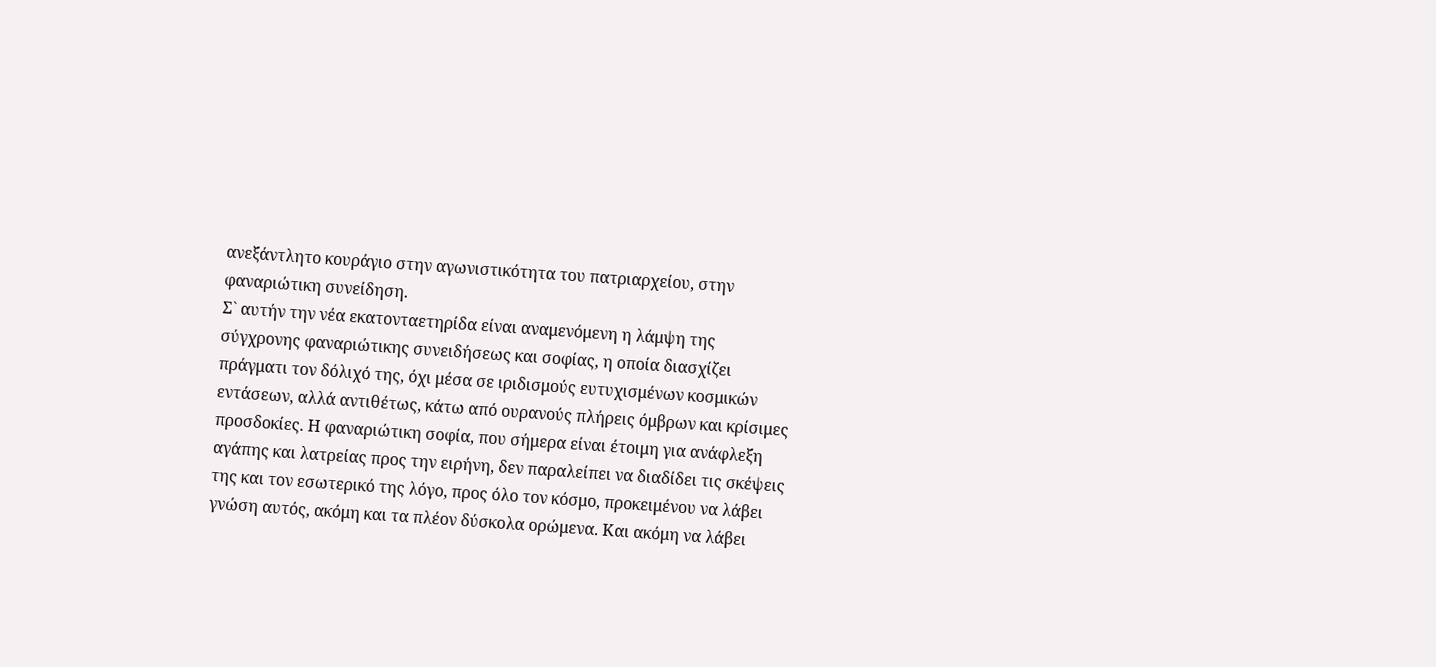ανεξάντλητο κουράγιο στην αγωνιστικότητα του πατριαρχείου, στην φαναριώτικη συνείδηση.
Σ` αυτήν την νέα εκατονταετηρίδα είναι αναμενόμενη η λάμψη της σύγχρονης φαναριώτικης συνειδήσεως και σοφίας, η οποία διασχίζει πράγματι τον δόλιχό της, όχι μέσα σε ιριδισμούς ευτυχισμένων κοσμικών εντάσεων, αλλά αντιθέτως, κάτω από ουρανούς πλήρεις όμβρων και κρίσιμες προσδοκίες. Η φαναριώτικη σοφία, που σήμερα είναι έτοιμη για ανάφλεξη αγάπης και λατρείας προς την ειρήνη, δεν παραλείπει να διαδίδει τις σκέψεις της και τον εσωτερικό της λόγο, προς όλο τον κόσμο, προκειμένου να λάβει γνώση αυτός, ακόμη και τα πλέον δύσκολα ορώμενα. Και ακόμη να λάβει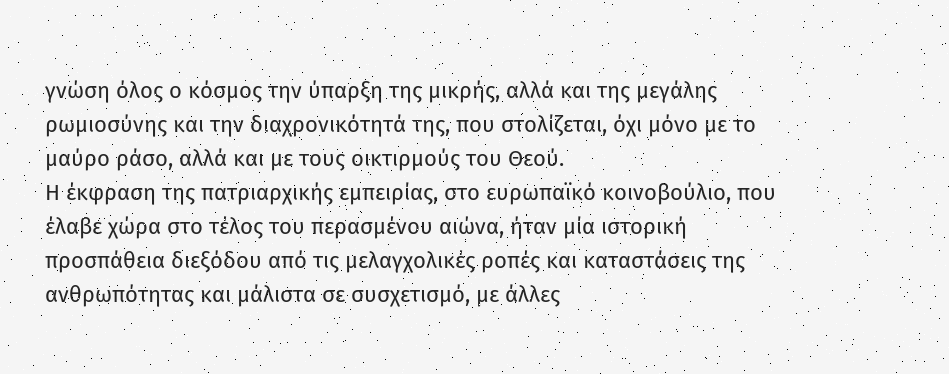γνώση όλος ο κόσμος την ύπαρξη της μικρής, αλλά και της μεγάλης ρωμιοσύνης και την διαχρονικότητά της, που στολίζεται, όχι μόνο με το μαύρο ράσο, αλλά και με τους οικτιρμούς του Θεού.
Η έκφραση της πατριαρχικής εμπειρίας, στο ευρωπαϊκό κοινοβούλιο, που έλαβε χώρα στο τέλος του περασμένου αιώνα, ήταν μία ιστορική προσπάθεια διεξόδου από τις μελαγχολικές ροπές και καταστάσεις της ανθρωπότητας και μάλιστα σε συσχετισμό, με άλλες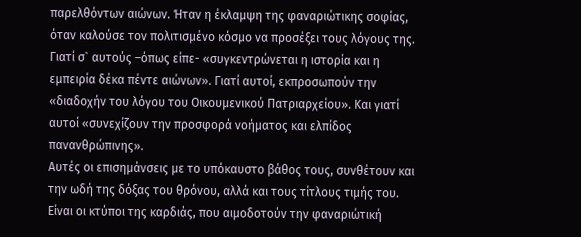παρελθόντων αιώνων. Ήταν η έκλαμψη της φαναριώτικης σοφίας, όταν καλούσε τον πολιτισμένο κόσμο να προσέξει τους λόγους της. Γιατί σ` αυτούς –όπως είπε- «συγκεντρώνεται η ιστορία και η εμπειρία δέκα πέντε αιώνων». Γιατί αυτοί, εκπροσωπούν την «διαδοχήν του λόγου του Οικουμενικού Πατριαρχείου». Και γιατί αυτοί «συνεχίζουν την προσφορά νοήματος και ελπίδος πανανθρώπινης».
Αυτές οι επισημάνσεις με το υπόκαυστο βάθος τους, συνθέτουν και την ωδή της δόξας του θρόνου, αλλά και τους τίτλους τιμής του. Είναι οι κτύποι της καρδιάς, που αιμοδοτούν την φαναριώτική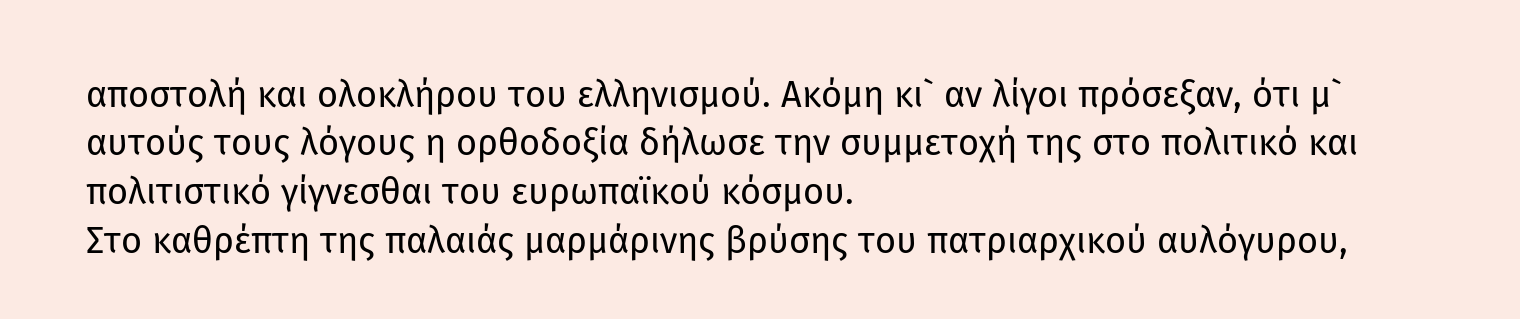αποστολή και ολοκλήρου του ελληνισμού. Ακόμη κι` αν λίγοι πρόσεξαν, ότι μ` αυτούς τους λόγους η ορθοδοξία δήλωσε την συμμετοχή της στο πολιτικό και πολιτιστικό γίγνεσθαι του ευρωπαϊκού κόσμου.
Στο καθρέπτη της παλαιάς μαρμάρινης βρύσης του πατριαρχικού αυλόγυρου,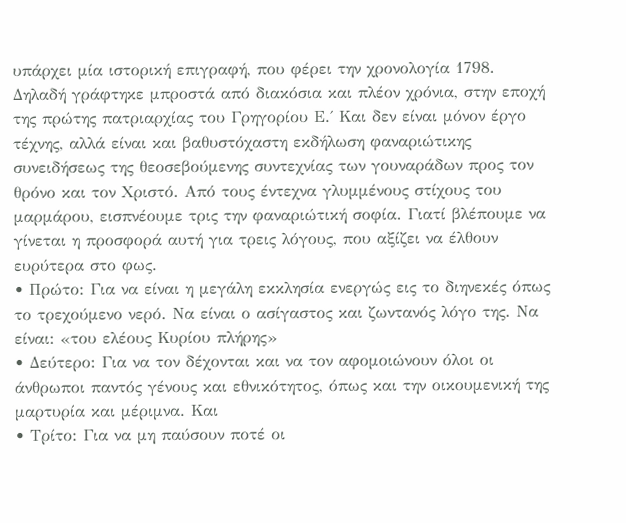υπάρχει μία ιστορική επιγραφή, που φέρει την χρονολογία 1798. Δηλαδή γράφτηκε μπροστά από διακόσια και πλέον χρόνια, στην εποχή της πρώτης πατριαρχίας του Γρηγορίου Ε.΄ Και δεν είναι μόνον έργο τέχνης, αλλά είναι και βαθυστόχαστη εκδήλωση φαναριώτικης συνειδήσεως της θεοσεβούμενης συντεχνίας των γουναράδων προς τον θρόνο και τον Χριστό. Από τους έντεχνα γλυμμένους στίχους του μαρμάρου, εισπνέουμε τρις την φαναριώτική σοφία. Γιατί βλέπουμε να γίνεται η προσφορά αυτή για τρεις λόγους, που αξίζει να έλθουν ευρύτερα στο φως.
• Πρώτο: Για να είναι η μεγάλη εκκλησία ενεργώς εις το διηνεκές όπως το τρεχούμενο νερό. Να είναι ο ασίγαστος και ζωντανός λόγο της. Να είναι: «του ελέους Κυρίου πλήρης»
• Δεύτερο: Για να τον δέχονται και να τον αφομοιώνουν όλοι οι άνθρωποι παντός γένους και εθνικότητος, όπως και την οικουμενική της μαρτυρία και μέριμνα. Και
• Τρίτο: Για να μη παύσουν ποτέ οι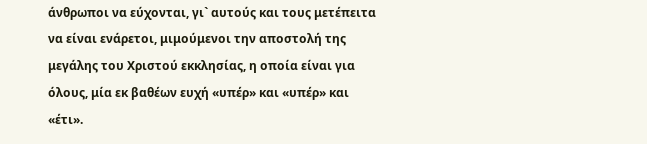άνθρωποι να εύχονται, γι` αυτούς και τους μετέπειτα να είναι ενάρετοι, μιμούμενοι την αποστολή της μεγάλης του Χριστού εκκλησίας, η οποία είναι για όλους, μία εκ βαθέων ευχή «υπέρ» και «υπέρ» και «έτι».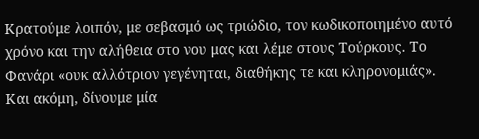Κρατούμε λοιπόν, με σεβασμό ως τριώδιο, τον κωδικοποιημένο αυτό χρόνο και την αλήθεια στο νου μας και λέμε στους Τούρκους. Το Φανάρι «ουκ αλλότριον γεγένηται, διαθήκης τε και κληρονομιάς». Και ακόμη, δίνουμε μία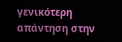γενικότερη απάντηση στην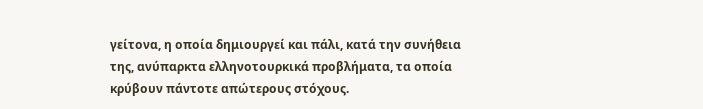γείτονα, η οποία δημιουργεί και πάλι, κατά την συνήθεια της, ανύπαρκτα ελληνοτουρκικά προβλήματα, τα οποία κρύβουν πάντοτε απώτερους στόχους.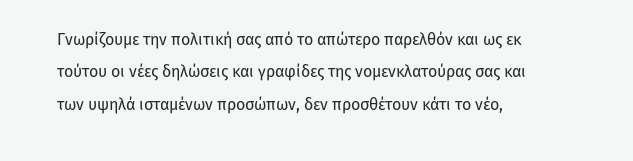Γνωρίζουμε την πολιτική σας από το απώτερο παρελθόν και ως εκ τούτου οι νέες δηλώσεις και γραφίδες της νομενκλατούρας σας και των υψηλά ισταμένων προσώπων, δεν προσθέτουν κάτι το νέο,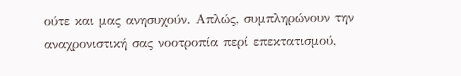ούτε και μας ανησυχούν. Απλώς, συμπληρώνουν την αναχρονιστική σας νοοτροπία περί επεκτατισμού,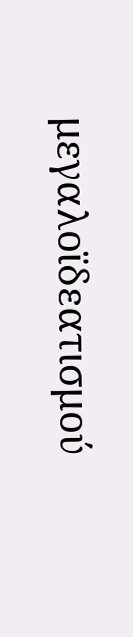μεγαλοϊδεατισμού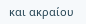και ακραίου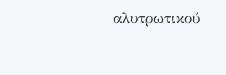αλυτρωτικού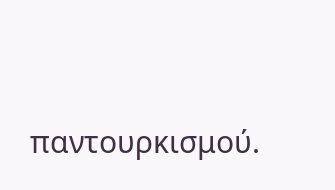παντουρκισμού.